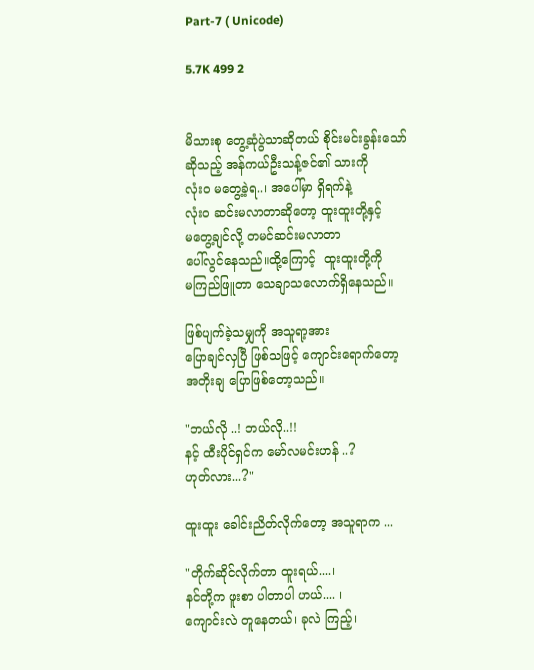Part-7 ( Unicode)

5.7K 499 2


မိသားစု တွေ့ဆုံပွဲသာဆိုတယ် စိုင်းမင်းခွန်းသော်
ဆိုသည့် အန်ကယ်ဦးသန့်ဇင်၏ သားကို
လုံး၀ မတွေ့ခဲ့ရ..၊ အပေါ်မှာ ရှိရက်နဲ့
လုံး၀ ဆင်းမလာတာဆိုတော့ ထူးထူးတို့နှင့်
မတွေ့ချင်လို့ တမင်ဆင်းမလာတာ
ပေါ်လွင်နေသည်။ထို့ကြောင့်  ထူးထူးတို့ကို
မကြည်ဖြူတာ သေချာသလောက်ရှိနေသည်။

ဖြစ်ပျက်ခဲ့သမျှကို အသူရာ့အား
ပြောချင်လှပြီ ဖြစ်သဖြင့် ကျောင်းရောက်တော့
အတိုးချ ပြောဖြစ်တော့သည်။

"ဘယ်လို ..! ဘယ်လို..!!
နင့် ထီးပိုင်ရှင်က မော်လမင်းဟန် ..?
ဟုတ်လား...?"

ထူးထူး ခေါင်းညိတ်လိုက်တော့ အသူရာက ...

"တိုက်ဆိုင်လိုက်တာ ထူးရယ်....၊
နင်တို့က ဖူးစာ ပါတာပါ ဟယ်.... ၊
ကျောင်းလဲ တူနေတယ်၊ ခုလဲ ကြည့်၊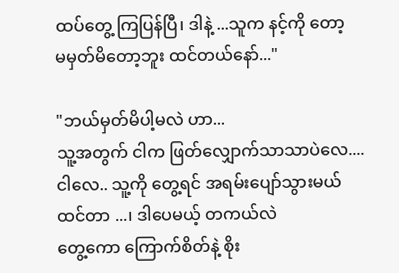ထပ်တွေ့ ကြပြန်ပြီ၊ ဒါနဲ့ ...သူက နင့်ကို တော့
မမှတ်မိတော့ဘူး ထင်တယ်နော်..."

"ဘယ်မှတ်မိပါ့မလဲ ဟာ...
သူ့အတွက် ငါက ဖြတ်လျှောက်သာသာပဲလေ....
ငါလေ.. သူ့ကို တွေ့ရင် အရမ်းပျော်သွားမယ်
ထင်တာ ...၊ ဒါပေမယ့် တကယ်လဲ
တွေ့ကော ကြောက်စိတ်နဲ့ စိုး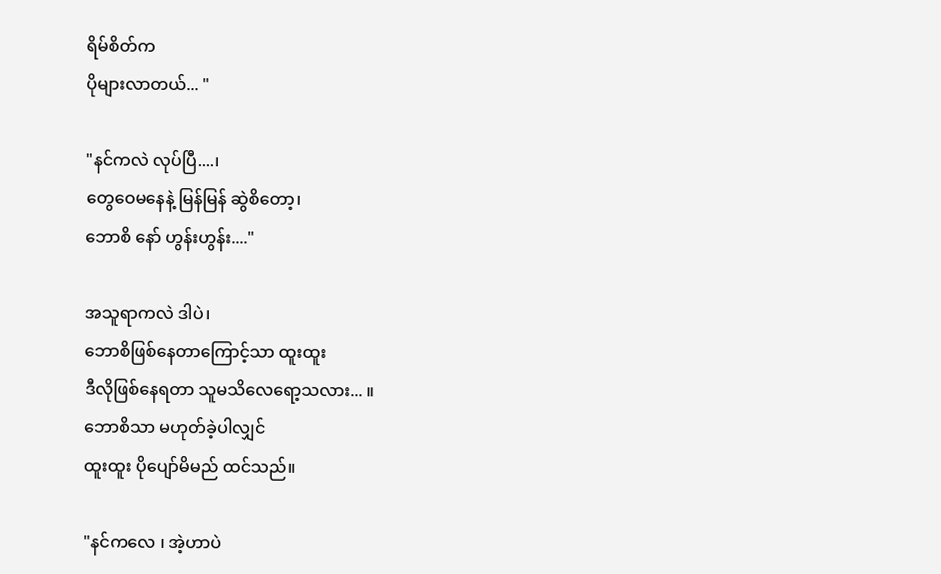ရိမ်စိတ်က
ပိုများလာတယ်... "

"နင်ကလဲ လုပ်ပြီ....၊
တွေဝေမနေနဲ့ မြန်မြန် ဆွဲစိတော့၊
ဘောစိ နော် ဟွန်းဟွန်း...."

အသူရာကလဲ ဒါပဲ၊
ဘောစိဖြစ်နေတာကြောင့်သာ ထူးထူး
ဒီလိုဖြစ်နေရတာ သူမသိလေရော့သလား... ။
ဘောစိသာ မဟုတ်ခဲ့ပါလျှင်
ထူးထူး ပိုပျော်မိမည် ထင်သည်။

"နင်ကလေ ၊ အဲ့ဟာပဲ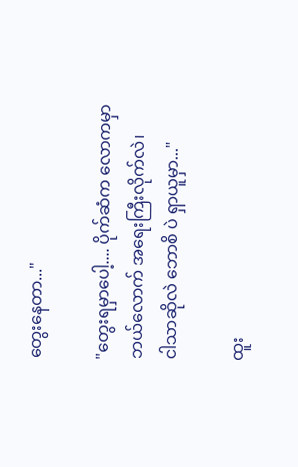တွေးနေတာ..."

"တွေးရမှာပေါ့.... ပိုက်ဆံက လောကမှာ
ဘယ်လောက် အရေးကြီးလိုက်လဲ၊
ငါသာဆိုလဲ ဘောစိ ပဲ ရှာယူမှာ..."

ထူး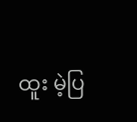ထူး မဲ့ပြ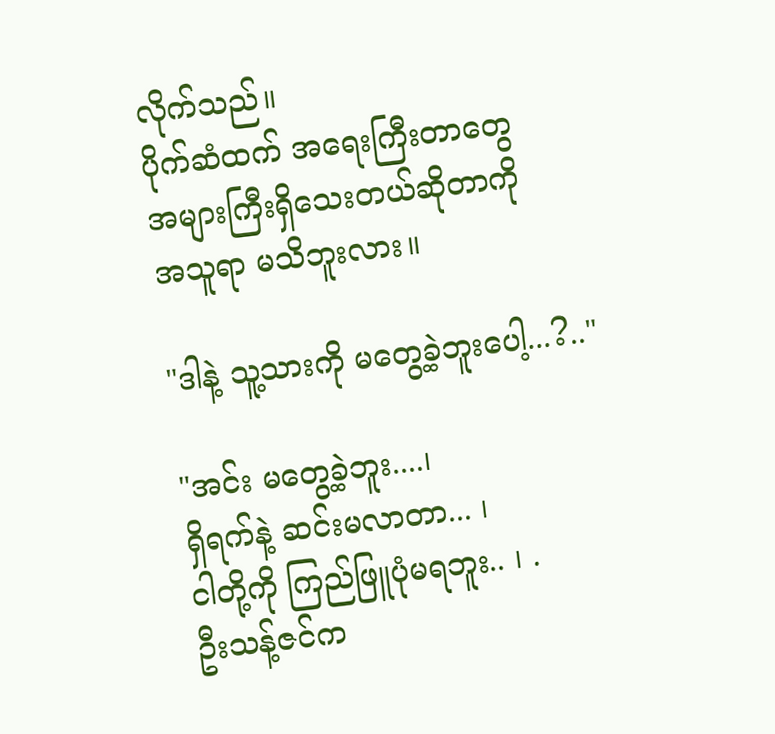လိုက်သည်။
ပိုက်ဆံထက် အရေးကြီးတာတွေ
အများကြီးရှိသေးတယ်ဆိုတာကို
အသူရာ မသိဘူးလား။

"ဒါနဲ့ သူ့သားကို မတွေ့ခဲ့ဘူးပေါ့...?.."

"အင်း မတွေ့ခဲ့ဘူး....၊
ရှိရက်နဲ့ ဆင်းမလာတာ... ၊
ငါတို့ကို ကြည်ဖြူပုံမရဘူး.. ၊ .
ဦးသန့်ဇင်က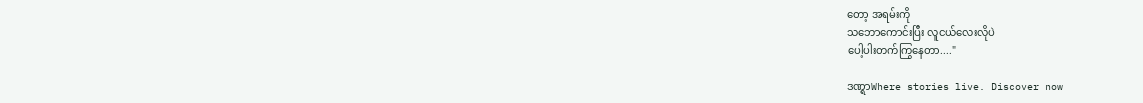တော့ အရမ်းကို
သဘောကောင်းပြီး လူငယ်လေးလိုပဲ
ပေါ့ပါးတက်ကြွနေတာ...."

ဒဏ္ရာWhere stories live. Discover now